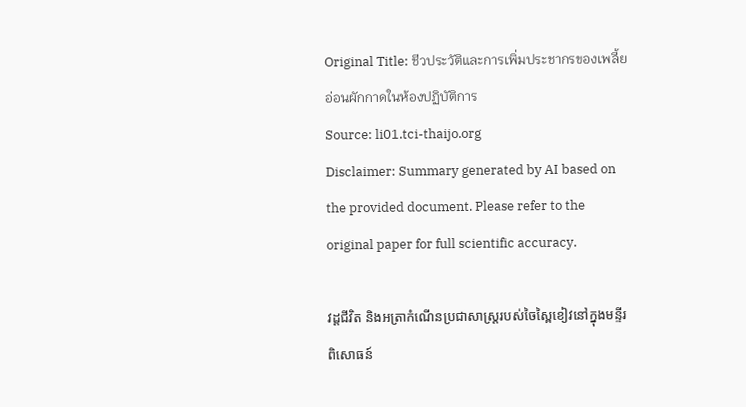Original Title: ชีวประวัติและการเพิ่มประชากรของเพลี้ยอ่อนผักกาดในห้องปฏิบัติการ
Source: li01.tci-thaijo.org
Disclaimer: Summary generated by AI based on the provided document. Please refer to the original paper for full scientific accuracy.

វដ្តជីវិត និងអត្រាកំណើនប្រជាសាស្ត្ររបស់ចៃស្ពៃខៀវនៅក្នុងមន្ទីរពិសោធន៍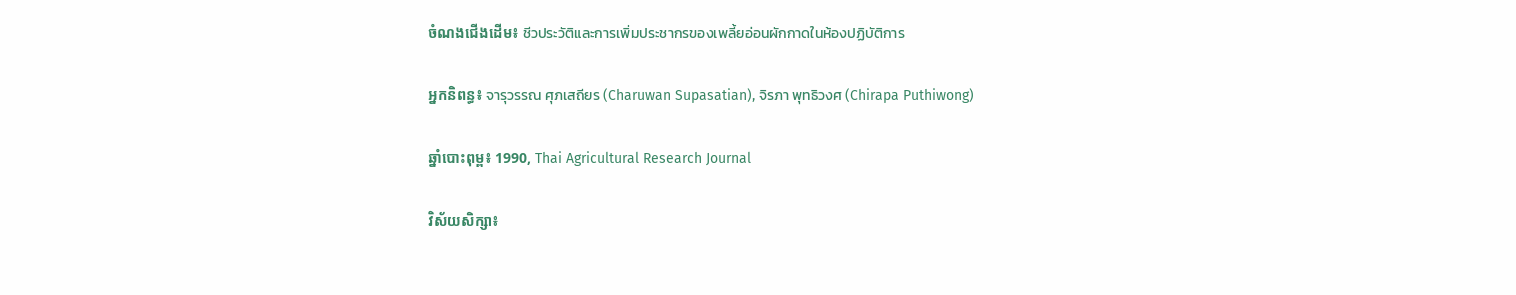ចំណងជើងដើម៖ ชีวประวัติและการเพิ่มประชากรของเพลี้ยอ่อนผักกาดในห้องปฏิบัติการ

អ្នកនិពន្ធ៖ จารุวรรณ ศุภเสถียร (Charuwan Supasatian), จิรภา พุทธิวงศ (Chirapa Puthiwong)

ឆ្នាំបោះពុម្ព៖ 1990, Thai Agricultural Research Journal

វិស័យសិក្សា៖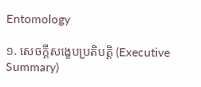Entomology

១. សេចក្តីសង្ខេបប្រតិបត្តិ (Executive Summary)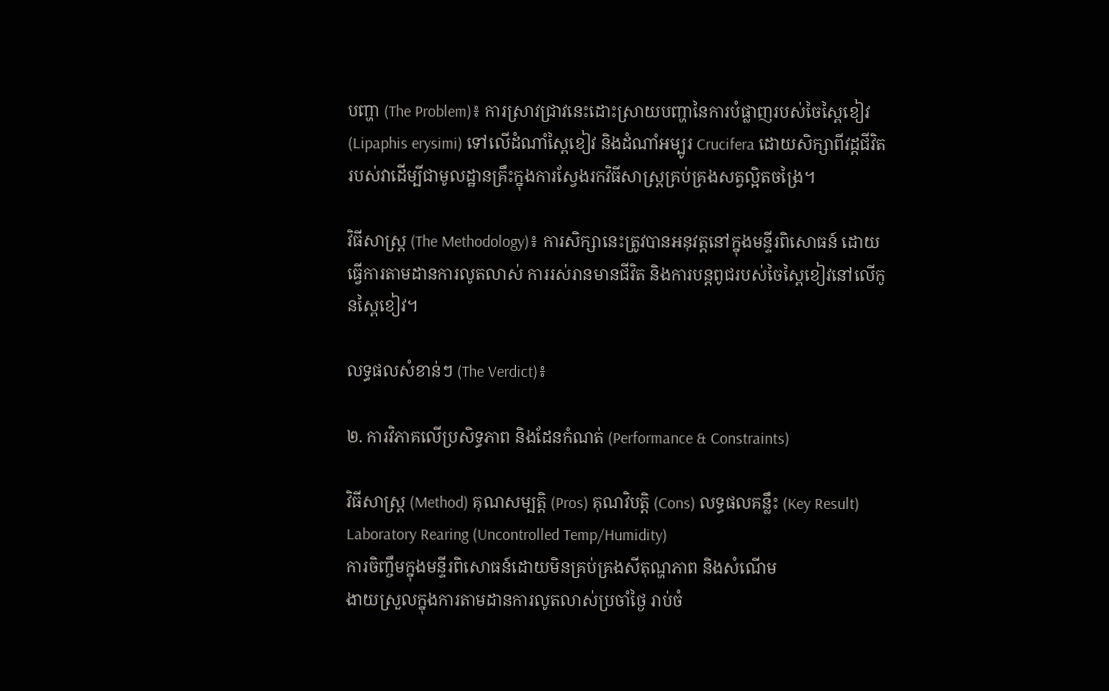បញ្ហា (The Problem)៖ ការស្រាវជ្រាវនេះដោះស្រាយបញ្ហានៃការបំផ្លាញរបស់ចៃស្ពៃខៀវ (Lipaphis erysimi) ទៅលើដំណាំស្ពៃខៀវ និងដំណាំអម្បូរ Crucifera ដោយសិក្សាពីវដ្តជីវិតរបស់វាដើម្បីជាមូលដ្ឋានគ្រឹះក្នុងការស្វែងរកវិធីសាស្រ្តគ្រប់គ្រងសត្វល្អិតចង្រៃ។

វិធីសាស្ត្រ (The Methodology)៖ ការសិក្សានេះត្រូវបានអនុវត្តនៅក្នុងមន្ទីរពិសោធន៍ ដោយធ្វើការតាមដានការលូតលាស់ ការរស់រានមានជីវិត និងការបន្តពូជរបស់ចៃស្ពៃខៀវនៅលើកូនស្ពៃខៀវ។

លទ្ធផលសំខាន់ៗ (The Verdict)៖

២. ការវិភាគលើប្រសិទ្ធភាព និងដែនកំណត់ (Performance & Constraints)

វិធីសាស្ត្រ (Method) គុណសម្បត្តិ (Pros) គុណវិបត្តិ (Cons) លទ្ធផលគន្លឹះ (Key Result)
Laboratory Rearing (Uncontrolled Temp/Humidity)
ការចិញ្ចឹមក្នុងមន្ទីរពិសោធន៍ដោយមិនគ្រប់គ្រងសីតុណ្ហភាព និងសំណើម
ងាយស្រួលក្នុងការតាមដានការលូតលាស់ប្រចាំថ្ងៃ រាប់ចំ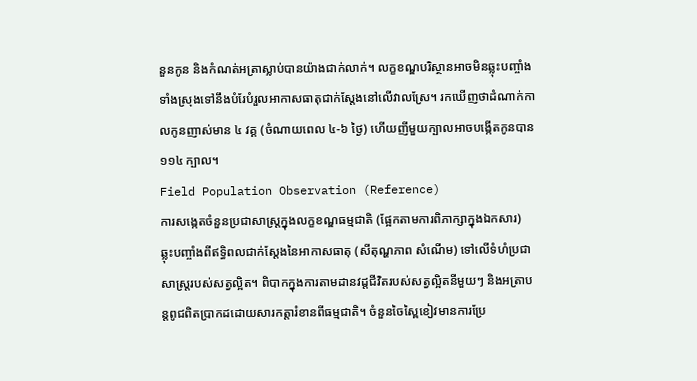នួនកូន និងកំណត់អត្រាស្លាប់បានយ៉ាងជាក់លាក់។ លក្ខខណ្ឌបរិស្ថានអាចមិនឆ្លុះបញ្ចាំងទាំងស្រុងទៅនឹងបំរែបំរួលអាកាសធាតុជាក់ស្តែងនៅលើវាលស្រែ។ រកឃើញថាដំណាក់កាលកូនញាស់មាន ៤ វគ្គ (ចំណាយពេល ៤-៦ ថ្ងៃ) ហើយញីមួយក្បាលអាចបង្កើតកូនបាន ១១៤ ក្បាល។
Field Population Observation (Reference)
ការសង្កេតចំនួនប្រជាសាស្ត្រក្នុងលក្ខខណ្ឌធម្មជាតិ (ផ្អែកតាមការពិភាក្សាក្នុងឯកសារ)
ឆ្លុះបញ្ចាំងពីឥទ្ធិពលជាក់ស្តែងនៃអាកាសធាតុ (សីតុណ្ហភាព សំណើម) ទៅលើទំហំប្រជាសាស្ត្ររបស់សត្វល្អិត។ ពិបាកក្នុងការតាមដានវដ្តជីវិតរបស់សត្វល្អិតនីមួយៗ និងអត្រាបន្តពូជពិតប្រាកដដោយសារកត្តារំខានពីធម្មជាតិ។ ចំនួនចៃស្ពៃខៀវមានការប្រែ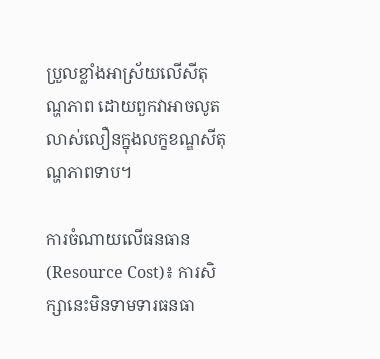ប្រួលខ្លាំងអាស្រ័យលើសីតុណ្ហភាព ដោយពួកវាអាចលូតលាស់លឿនក្នុងលក្ខខណ្ឌសីតុណ្ហភាពទាប។

ការចំណាយលើធនធាន (Resource Cost)៖ ការសិក្សានេះមិនទាមទារធនធា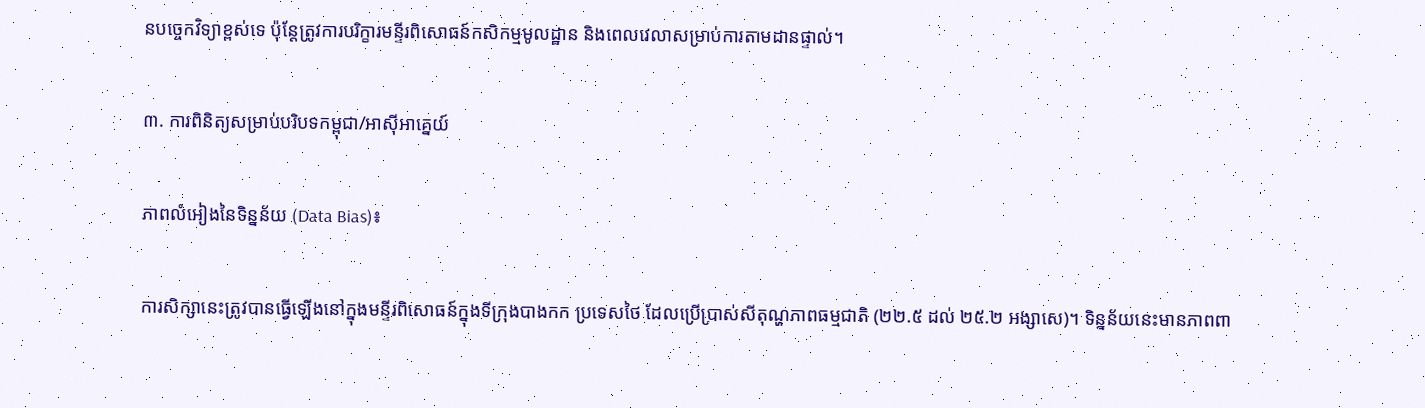នបច្ចេកវិទ្យាខ្ពស់ទេ ប៉ុន្តែត្រូវការបរិក្ខារមន្ទីរពិសោធន៍កសិកម្មមូលដ្ឋាន និងពេលវេលាសម្រាប់ការតាមដានផ្ទាល់។

៣. ការពិនិត្យសម្រាប់បរិបទកម្ពុជា/អាស៊ីអាគ្នេយ៍

ភាពលំអៀងនៃទិន្នន័យ (Data Bias)៖

ការសិក្សានេះត្រូវបានធ្វើឡើងនៅក្នុងមន្ទីរពិសោធន៍ក្នុងទីក្រុងបាងកក ប្រទេសថៃ ដែលប្រើប្រាស់សីតុណ្ហភាពធម្មជាតិ (២២.៥ ដល់ ២៥.២ អង្សាសេ)។ ទិន្នន័យនេះមានភាពពា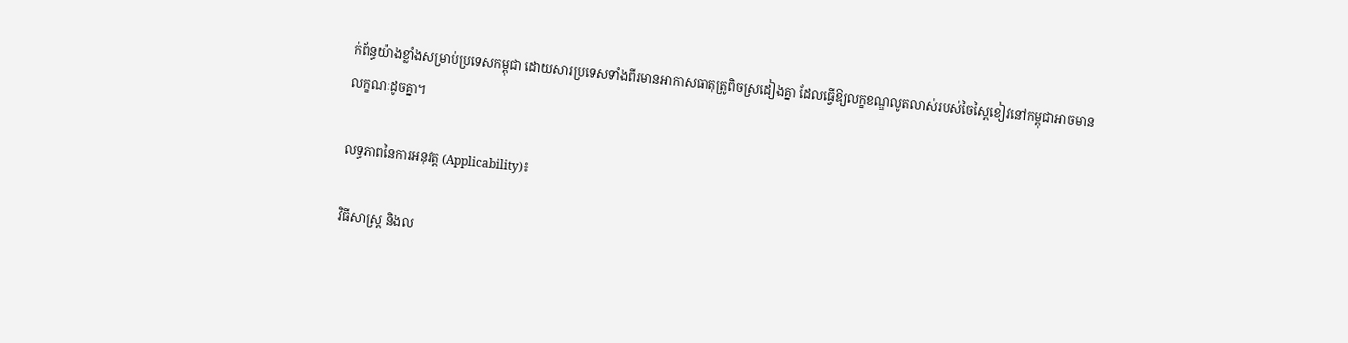ក់ព័ន្ធយ៉ាងខ្លាំងសម្រាប់ប្រទេសកម្ពុជា ដោយសារប្រទេសទាំងពីរមានអាកាសធាតុត្រូពិចស្រដៀងគ្នា ដែលធ្វើឱ្យលក្ខខណ្ឌលូតលាស់របស់ចៃស្ពៃខៀវនៅកម្ពុជាអាចមានលក្ខណៈដូចគ្នា។

លទ្ធភាពនៃការអនុវត្ត (Applicability)៖

វិធីសាស្ត្រ និងល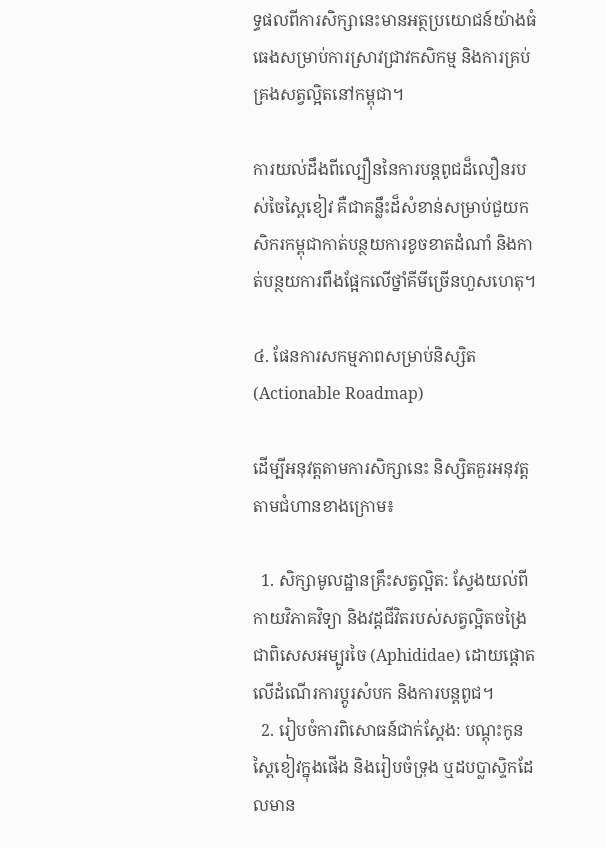ទ្ធផលពីការសិក្សានេះមានអត្ថប្រយោជន៍យ៉ាងធំធេងសម្រាប់ការស្រាវជ្រាវកសិកម្ម និងការគ្រប់គ្រងសត្វល្អិតនៅកម្ពុជា។

ការយល់ដឹងពីល្បឿននៃការបន្តពូជដ៏លឿនរបស់ចៃស្ពៃខៀវ គឺជាគន្លឹះដ៏សំខាន់សម្រាប់ជួយកសិករកម្ពុជាកាត់បន្ថយការខូចខាតដំណាំ និងកាត់បន្ថយការពឹងផ្អែកលើថ្នាំគីមីច្រើនហួសហេតុ។

៤. ផែនការសកម្មភាពសម្រាប់និស្សិត (Actionable Roadmap)

ដើម្បីអនុវត្តតាមការសិក្សានេះ និស្សិតគួរអនុវត្តតាមជំហានខាងក្រោម៖

  1. សិក្សាមូលដ្ឋានគ្រឹះសត្វល្អិត: ស្វែងយល់ពីកាយវិភាគវិទ្យា និងវដ្តជីវិតរបស់សត្វល្អិតចង្រៃ ជាពិសេសអម្បូរចៃ (Aphididae) ដោយផ្តោតលើដំណើរការប្តូរសំបក និងការបន្តពូជ។
  2. រៀបចំការពិសោធន៍ជាក់ស្តែង: បណ្តុះកូនស្ពៃខៀវក្នុងផើង និងរៀបចំទ្រុង ឬដបប្លាស្ទិកដែលមាន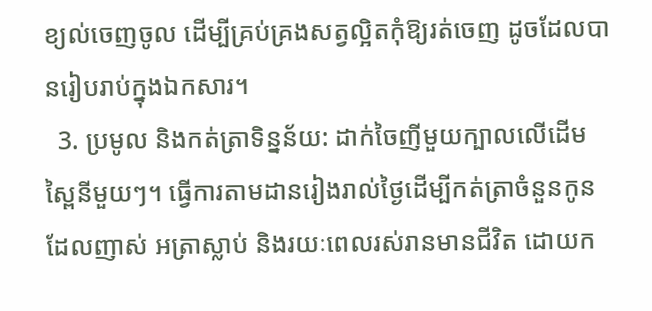ខ្យល់ចេញចូល ដើម្បីគ្រប់គ្រងសត្វល្អិតកុំឱ្យរត់ចេញ ដូចដែលបានរៀបរាប់ក្នុងឯកសារ។
  3. ប្រមូល និងកត់ត្រាទិន្នន័យ: ដាក់ចៃញីមួយក្បាលលើដើមស្ពៃនីមួយៗ។ ធ្វើការតាមដានរៀងរាល់ថ្ងៃដើម្បីកត់ត្រាចំនួនកូនដែលញាស់ អត្រាស្លាប់ និងរយៈពេលរស់រានមានជីវិត ដោយក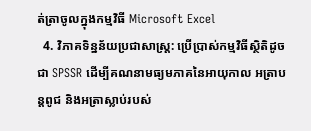ត់ត្រាចូលក្នុងកម្មវិធី Microsoft Excel
  4. វិភាគទិន្នន័យប្រជាសាស្ត្រ: ប្រើប្រាស់កម្មវិធីស្ថិតិដូចជា SPSSR ដើម្បីគណនាមធ្យមភាគនៃអាយុកាល អត្រាបន្តពូជ និងអត្រាស្លាប់របស់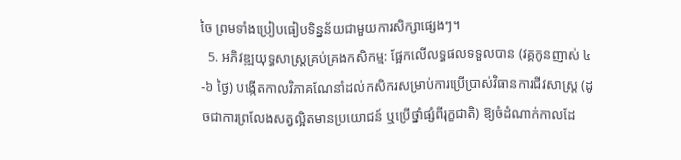ចៃ ព្រមទាំងប្រៀបធៀបទិន្នន័យជាមួយការសិក្សាផ្សេងៗ។
  5. អភិវឌ្ឍយុទ្ធសាស្ត្រគ្រប់គ្រងកសិកម្ម: ផ្អែកលើលទ្ធផលទទួលបាន (វគ្គកូនញាស់ ៤-៦ ថ្ងៃ) បង្កើតកាលវិភាគណែនាំដល់កសិករសម្រាប់ការប្រើប្រាស់វិធានការជីវសាស្រ្ត (ដូចជាការព្រលែងសត្វល្អិតមានប្រយោជន៍ ឬប្រើថ្នាំផ្សំពីរុក្ខជាតិ) ឱ្យចំដំណាក់កាលដែ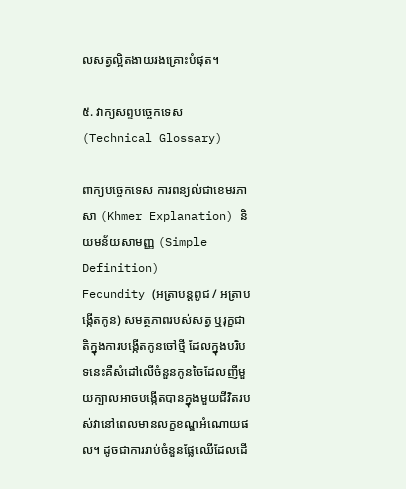លសត្វល្អិតងាយរងគ្រោះបំផុត។

៥. វាក្យសព្ទបច្ចេកទេស (Technical Glossary)

ពាក្យបច្ចេកទេស ការពន្យល់ជាខេមរភាសា (Khmer Explanation) និយមន័យសាមញ្ញ (Simple Definition)
Fecundity (អត្រាបន្តពូជ / អត្រាបង្កើតកូន) សមត្ថភាពរបស់សត្វ ឬរុក្ខជាតិក្នុងការបង្កើតកូនចៅថ្មី ដែលក្នុងបរិបទនេះគឺសំដៅលើចំនួនកូនចៃដែលញីមួយក្បាលអាចបង្កើតបានក្នុងមួយជីវិតរបស់វានៅពេលមានលក្ខខណ្ឌអំណោយផល។ ដូចជាការរាប់ចំនួនផ្លែឈើដែលដើ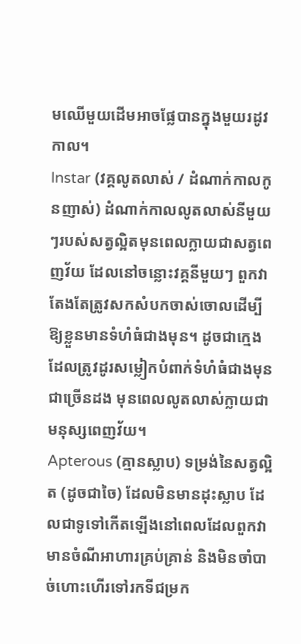មឈើមួយដើមអាចផ្លែបានក្នុងមួយរដូវកាល។
Instar (វគ្គលូតលាស់ / ដំណាក់កាលកូនញាស់) ដំណាក់កាលលូតលាស់នីមួយៗរបស់សត្វល្អិតមុនពេលក្លាយជាសត្វពេញវ័យ ដែលនៅចន្លោះវគ្គនីមួយៗ ពួកវាតែងតែត្រូវសកសំបកចាស់ចោលដើម្បីឱ្យខ្លួនមានទំហំធំជាងមុន។ ដូចជាក្មេងដែលត្រូវដូរសម្លៀកបំពាក់ទំហំធំជាងមុនជាច្រើនដង មុនពេលលូតលាស់ក្លាយជាមនុស្សពេញវ័យ។
Apterous (គ្មានស្លាប) ទម្រង់នៃសត្វល្អិត (ដូចជាចៃ) ដែលមិនមានដុះស្លាប ដែលជាទូទៅកើតឡើងនៅពេលដែលពួកវាមានចំណីអាហារគ្រប់គ្រាន់ និងមិនចាំបាច់ហោះហើរទៅរកទីជម្រក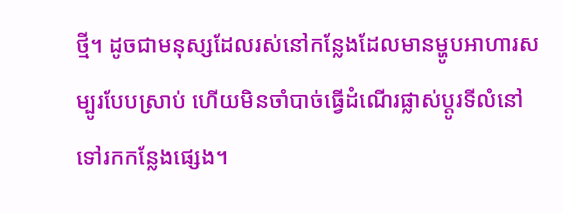ថ្មី។ ដូចជាមនុស្សដែលរស់នៅកន្លែងដែលមានម្ហូបអាហារសម្បូរបែបស្រាប់ ហើយមិនចាំបាច់ធ្វើដំណើរផ្លាស់ប្តូរទីលំនៅទៅរកកន្លែងផ្សេង។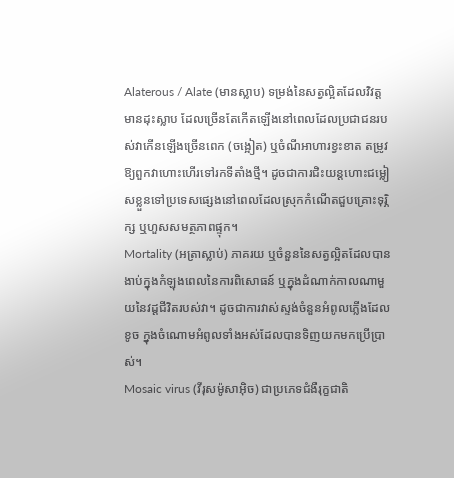Alaterous / Alate (មានស្លាប) ទម្រង់នៃសត្វល្អិតដែលវិវត្តមានដុះស្លាប ដែលច្រើនតែកើតឡើងនៅពេលដែលប្រជាជនរបស់វាកើនឡើងច្រើនពេក (ចង្អៀត) ឬចំណីអាហារខ្វះខាត តម្រូវឱ្យពួកវាហោះហើរទៅរកទីតាំងថ្មី។ ដូចជាការជិះយន្តហោះជម្លៀសខ្លួនទៅប្រទេសផ្សេងនៅពេលដែលស្រុកកំណើតជួបគ្រោះទុរ្ភិក្ស ឬហួសសមត្ថភាពផ្ទុក។
Mortality (អត្រាស្លាប់) ភាគរយ ឬចំនួននៃសត្វល្អិតដែលបានងាប់ក្នុងកំឡុងពេលនៃការពិសោធន៍ ឬក្នុងដំណាក់កាលណាមួយនៃវដ្តជីវិតរបស់វា។ ដូចជាការវាស់ស្ទង់ចំនួនអំពូលភ្លើងដែលខូច ក្នុងចំណោមអំពូលទាំងអស់ដែលបានទិញយកមកប្រើប្រាស់។
Mosaic virus (វីរុសម៉ូសាអ៊ិច) ជាប្រភេទជំងឺរុក្ខជាតិ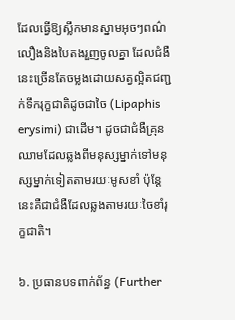ដែលធ្វើឱ្យស្លឹកមានស្នាមអុចៗពណ៌លឿងនិងបៃតងរួញចូលគ្នា ដែលជំងឺនេះច្រើនតែចម្លងដោយសត្វល្អិតជញ្ជក់ទឹករុក្ខជាតិដូចជាចៃ (Lipaphis erysimi) ជាដើម។ ដូចជាជំងឺគ្រុនឈាមដែលឆ្លងពីមនុស្សម្នាក់ទៅមនុស្សម្នាក់ទៀតតាមរយៈមូសខាំ ប៉ុន្តែនេះគឺជាជំងឺដែលឆ្លងតាមរយៈចៃខាំរុក្ខជាតិ។

៦. ប្រធានបទពាក់ព័ន្ធ (Further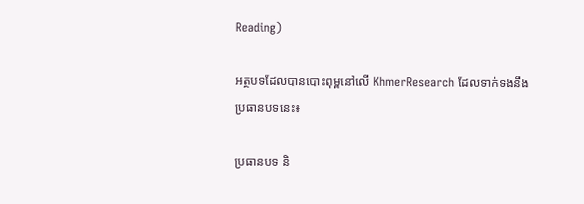Reading)

អត្ថបទដែលបានបោះពុម្ពនៅលើ KhmerResearch ដែលទាក់ទងនឹងប្រធានបទនេះ៖

ប្រធានបទ និ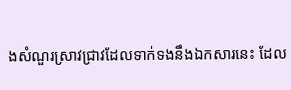ងសំណួរស្រាវជ្រាវដែលទាក់ទងនឹងឯកសារនេះ ដែល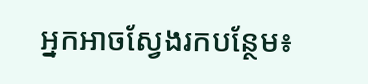អ្នកអាចស្វែងរកបន្ថែម៖